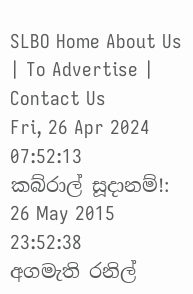SLBO Home About Us | To Advertise | Contact Us
Fri, 26 Apr 2024   07:52:13
කබ්රාල් සූදානම්!:
26 May 2015 23:52:38
අගමැති රනිල්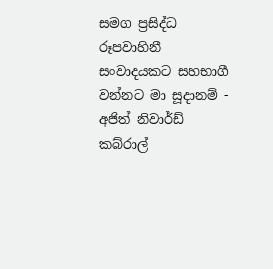සමග ප්‍රසිද්ධ රූපවාහිනී සංවාදයකට සහභාගී වන්නට මා සූදානම් - අජිත් නිවාර්ඩ් කබ්රාල්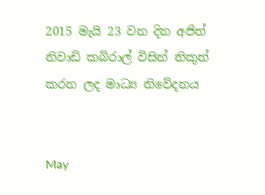2015 මැයි 23 වන දින අජිත් නිවාඩි කබිරාල් විසින් නිකුත් කරන ලද මාධ්‍ය නිවෙිදනය


May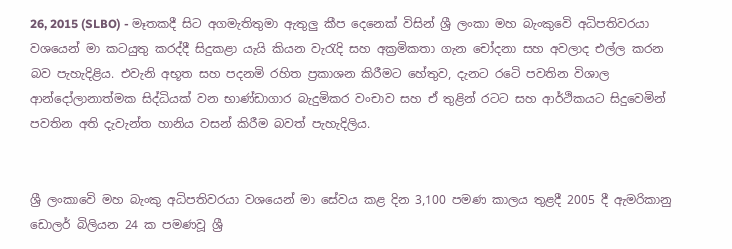26, 2015 (SLBO) - මෑතකදී සිට අගමැතිතුමා ඇතුලු කීප දෙනෙක් විසින් ශ්‍රී ලංකා මහ බැංකුවෙි අධිපතිවරයා වශයෙන් මා කටයුතු කරද්දී සිදුකළා යැයි කියන වැරැදි සහ අක්‍රමිකතා ගැන චෝදනා සහ අවලාද එල්ල කරන බව පැහැදිළිය. එවැනි අභූත සහ පදනමි රහිත ප්‍රකාශන කිරීමට හේතුව, දැනට රටෙි පවතින විශාල ආන්දෝලානාත්මක සිද්ධියක් වන භාණ්ඩාගාර බැදුමිකර වංචාව සහ ඒ තුළින් රටට සහ ආර්ථිකයට සිදුවෙමින් පවතින අති දැවැන්ත හානිය වසන් කිරීම බවත් පැහැදිලිය.


ශ්‍රී ලංකාවෙි මහ බැංකු අධිපතිවරයා වශයෙන් මා සේවය කළ දින 3,100 පමණ කාලය තුළදී 2005 දී ඇමරිකානු ඩොලර් බිලියන 24 ක පමණවූ ශ්‍රී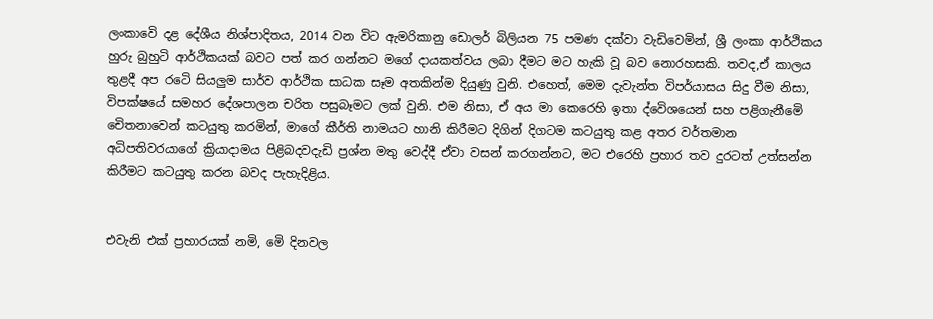ලංකාවෙි දළ දේශීය නිශ්පාදිතය, 2014 වන විට ඇමරිකානු ඩොලර් බිලියන 75 පමණ දක්වා වැඩිවෙමින්, ශ්‍රී ලංකා ආර්ථිකය හුරු බුහුටි ආර්ථිකයක් බවට පත් කර ගන්නට මගේ දායකත්වය ලබා දීමට මට හැකි වූ බව නොරහසකි. තවද,ඒ කාලය තුළදී අප රටෙි සියලුම සාර්ව ආර්ථික සාධක සෑම අතකින්ම දියුණු වුනි. එහෙත්, මෙම දැවැන්ත විපර්යාසය සිදු වීම නිසා, විපක්ෂයේ සමහර දේශපාලන චරිත පසුබෑමට ලක් වුනි. එම නිසා, ඒ අය මා කෙරෙහි ඉතා ද්වෙිශයෙන් සහ පළිගැනීමෙි චෙිතනාවෙන් කටයුතු කරමින්, මාගේ කීර්ති නාමයට හානි කිරීමට දිගින් දිගටම කටයුතු කළ අතර වර්තමාන අධිපතිවරයාගේ ක්‍රියාදාමය පිළිබදවදැඩි ප්‍රශ්න මතු වෙද්දී ඒවා වසන් කරගන්නට, මට එරෙහි ප්‍රහාර තව දුරටත් උත්සන්න කිරීමට කටයුතු කරන බවද පැහැදිළිය.


එවැනි එක් ප්‍රහාරයක් නමි, මෙි දිනවල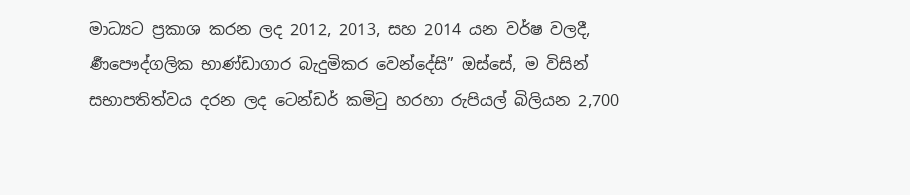මාධ්‍යට ප්‍රකාශ කරන ලද 2012, 2013, සහ 2014 යන වර්ෂ වලදී, ර්‍ණපෞද්ගලික භාණ්ඩාගාර බැදුමිකර වෙන්දේසි” ඔස්සේ, ම විසින් සභාපතිත්වය දරන ලද ටෙන්ඩර් කමිටු හරහා රුපියල් බිලියන 2,700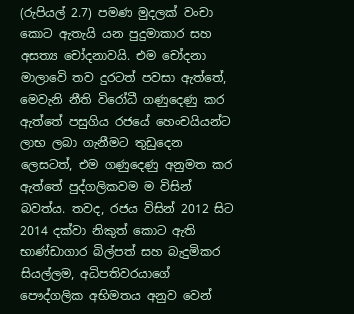(රුපියල් 2.7) පමණ මුදලක් වංචා කොට ඇතැයි යන පුදුමාකාර සහ අසත්‍ය චෝදනාවයි. එම චෝදනා මාලාවෙි තව දුරටත් පවසා ඇත්තේ, මෙවැනි නීති විරෝධී ගණුදෙණු කර ඇත්තේ පසුගිය රජයේ හෙංචයියන්ට ලාභ ලබා ගැනීමට තුඩුදෙන ලෙසටත්, එම ගණුදෙණු අනුමත කර ඇත්තේ පුද්ගලිකවම ම විසින් බවත්ය. තවද, රජය විසින් 2012 සිට 2014 දක්වා නිකුත් කොට ඇති භාණ්ඩාගාර බිල්පත් සහ බැදුමිකර සියල්ලම, අධිපතිවරයාගේ පෞද්ගලික අභිමතය අනුව වෙන්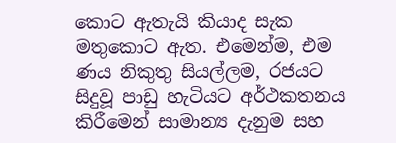කොට ඇතැයි කියාද සැක මතුකොට ඇත. එමෙන්ම, එම ණය නිකුතු සියල්ලම, රජයට සිදුවූ පාඩු හැටියට අර්ථකතනය කිරීමෙන් සාමාන්‍ය දැනුම සහ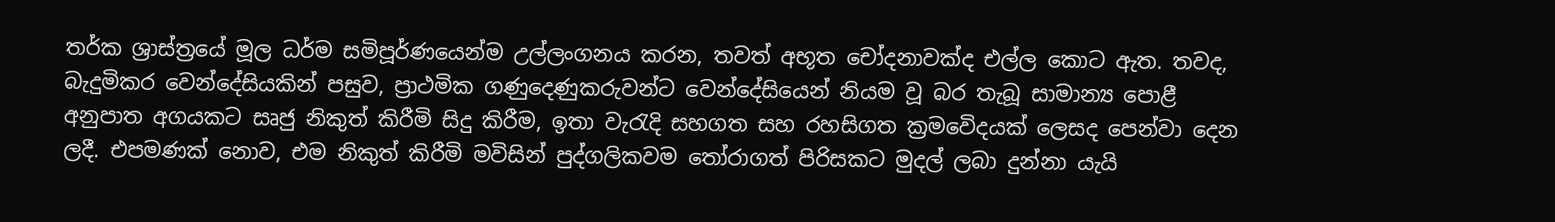තර්ක ශ්‍රාස්ත්‍රයේ මූල ධර්ම සමිපූර්ණයෙන්ම උල්ලංගනය කරන, තවත් අභූත චෝදනාවක්ද එල්ල කොට ඇත. තවද, බැදුමිකර වෙන්දේසියකින් පසුව, ප්‍රාථමික ගණුදෙණුකරුවන්ට වෙන්දේසියෙන් නියම වූ බර තැබූ සාමාන්‍ය පොළී අනුපාත අගයකට සෘජු නිකුත් කිරීමි සිදු කිරීම, ඉතා වැරැදි සහගත සහ රහසිගත ක්‍රමවෙිදයක් ලෙසද පෙන්වා දෙන ලදී. එපමණක් නොව, එම නිකුත් කිරීමි මවිසින් පුද්ගලිකවම තෝරාගත් පිරිසකට මුදල් ලබා දුන්නා යැයි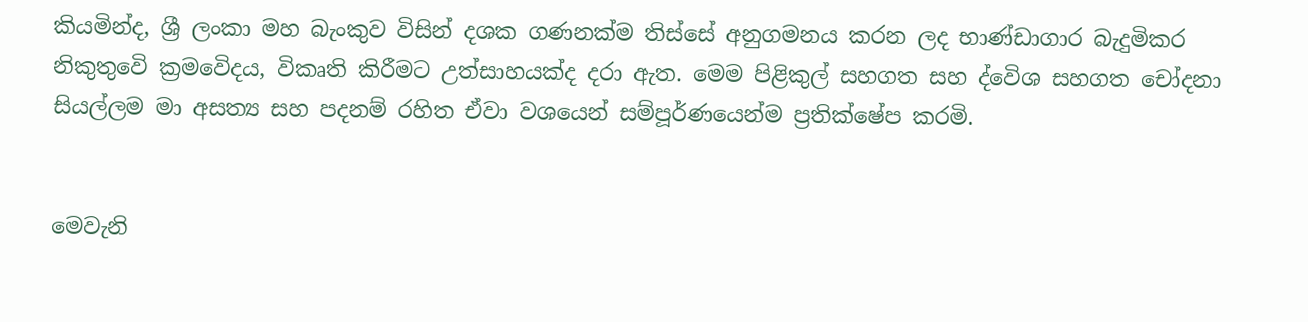කියමින්ද, ශ්‍රී ලංකා මහ බැංකුව විසින් දශක ගණනක්ම තිස්සේ අනුගමනය කරන ලද භාණ්ඩාගාර බැදුමිකර නිකුතුවෙි ක්‍රමවෙිදය, විකෘති කිරීමට උත්සාහයක්ද දරා ඇත. මෙම පිළිකුල් සහගත සහ ද්වෙිශ සහගත චෝදනා සියල්ලම මා අසත්‍ය සහ පදනම් රහිත ඒවා වශයෙන් සම්පූර්ණයෙන්ම ප්‍රතික්ෂේප කරමි.


මෙවැනි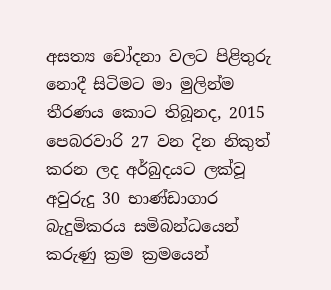අසත්‍ය චෝදනා වලට පිළිතුරු නොදී සිටිමට මා මුලින්ම තීරණය කොට තිබූනද, 2015 පෙබරවාරි 27 වන දින නිකුත් කරන ලද අර්බුදයට ලක්වූ අවුරුදු 30 භාණ්ඩාගාර බැදුමිකරය සමිබන්ධයෙන් කරුණු ක්‍රම ක්‍රමයෙන්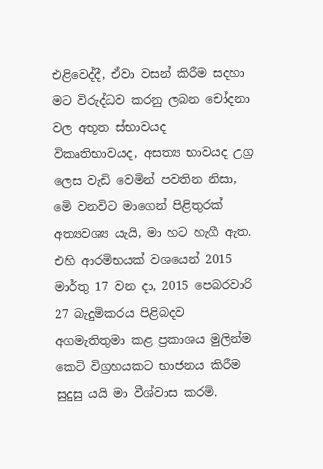එළිවෙද්දී, ඒවා වසන් කිරීම සදහා මට විරුද්ධව කරනු ලබන චෝදනා වල අභූත ස්භාවයද විකෘතිභාවයද, අසත්‍ය භාවයද උග්‍ර ලෙස වැඩි වෙමින් පවතින නිසා, මෙි වනවිට මාගෙන් පිළිතුරක් අත්‍යවශ්‍ය යැයි, මා හට හැගී ඇත. එහි ආරමිභයක් වශයෙන් 2015 මාර්තු 17 වන දා, 2015 පෙබරවාරි 27 බැදුමිකරය පිළිබදව අගමැතිතුමා කළ ප්‍රකාශය මුලින්ම කෙටි විග්‍රහයකට භාජනය කිරීම සුදුසු යයි මා වීශ්වාස කරමි.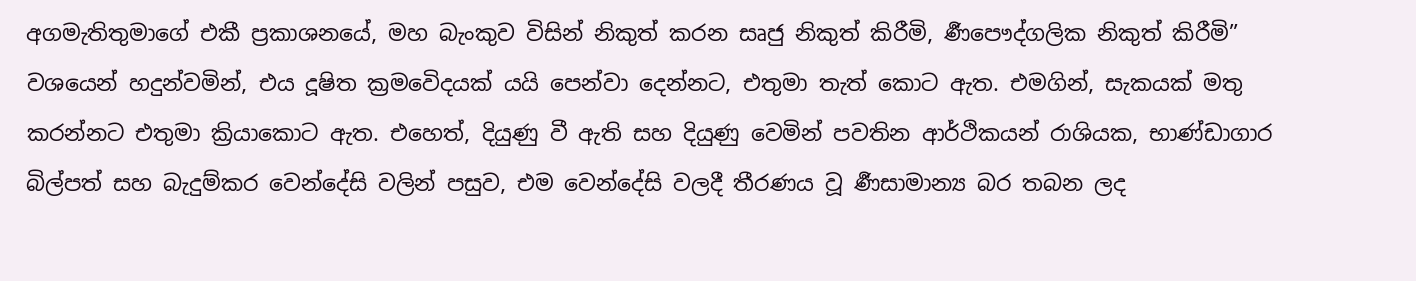අගමැතිතුමාගේ එකී ප්‍රකාශනයේ, මහ බැංකුව විසින් නිකුත් කරන සෘජු නිකුත් කිරීමි, ර්‍ණපෞද්ගලික නිකුත් කිරීමි” වශයෙන් හදුන්වමින්, එය දූෂිත ක්‍රමවෙිදයක් යයි පෙන්වා දෙන්නට, එතුමා තැත් කොට ඇත. එමගින්, සැකයක් මතු කරන්නට එතුමා ක්‍රියාකොට ඇත. එහෙත්, දියුණු වී ඇති සහ දියුණු වෙමින් පවතින ආර්ථිකයන් රාශියක, භාණ්ඩාගාර බිල්පත් සහ බැදුම්කර වෙන්දේසි වලින් පසුව, එම වෙන්දේසි වලදී තීරණය වූ ර්‍ණසාමාන්‍ය බර තබන ලද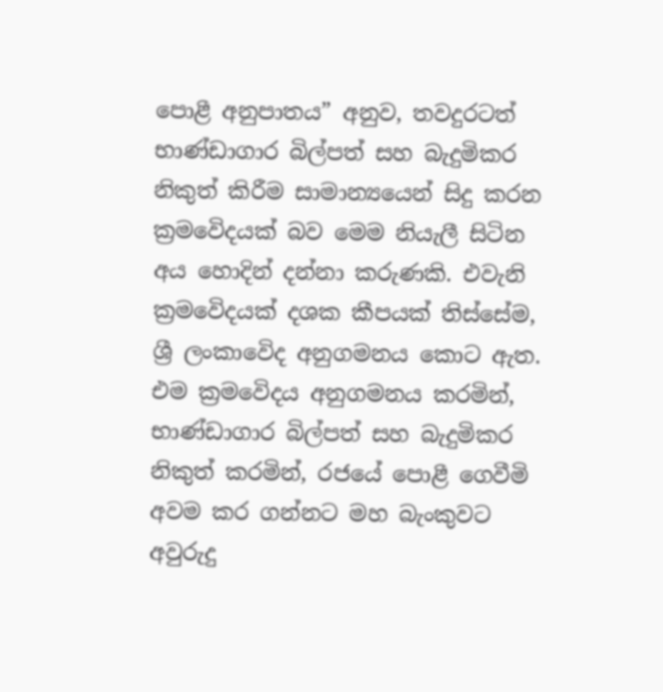පොළී අනුපාතය” අනුව, තවදුරටත් භාණ්ඩාගාර බිල්පත් සහ බැදුමිකර නිකුත් කිරීම සාමාන්‍යයෙන් සිදු කරන ක්‍රමවෙිදයක් බව මෙම නියැලී සිටින අය හොදින් දන්නා කරුණකි. එවැනි ක්‍රමවෙිදයක් දශක කීපයක් තිස්සේම, ශ්‍රී ලංකාවෙිද අනුගමනය කොට ඇත. එම ක්‍රමවෙිදය අනුගමනය කරමින්, භාණ්ඩාගාර බිල්පත් සහ බැදුමිකර නිකුත් කරමින්, රජයේ පොළී ගෙවීමි අවම කර ගන්නට මහ බැංකුවට අවුරුදු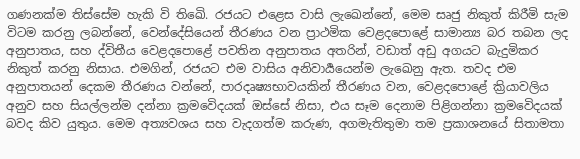ගණනක්ම තිස්සේම හැකි වි තිඛෙි. රජයට එළෙස වාසි ලැඛෙන්නේ, මෙම සෘජු නිකුත් කිරීමි සැම විටම කරනු ලබන්නේ, වෙන්දේසියෙන් තීරණය වන ප්‍රාථමික වෙළදපොළේ සාමාන්‍ය බර තබන ලද අනුපාතය, සහ ද්විතීය වෙළදපොළේ පවතින අනුපාතය අතරින්, වඩාත් අඩු අගයට බැදුමිකර නිකුත් කරනු නිසාය. එමගින්, රජයට එම වාසිය අනිවාර්‍යයෙන්ම ලැඛෙනු ඇත. තවද එම අනුපාතයන් දෙකම තීරණය වන්නේ, පාරදෘෂ්‍යභාවයකින් තීරණය වන, වෙළදපොළේ ක්‍රියාවලිය අනුව සහ සියල්ලන්ම දන්නා ක්‍රමවෙිදයක් ඔස්සේ නිසා, එය සෑම දෙනාම පිළිගන්නා ක්‍රමවෙිදයක් බවද කිව යුතුය. මෙම අත්‍යවශය සහ වැදගත්ම කරුණ, අගමැතිතුමා තම ප්‍රකාශනයේ සිතාමතා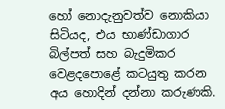හෝ නොදැනුවත්ව නොකියා සිටියද, එය භාණ්ඩාගාර බිල්පත් සහ බැදුමිකර වෙළදපොළේ කටයුතු කරන අය හොදින් දන්නා කරුණකි.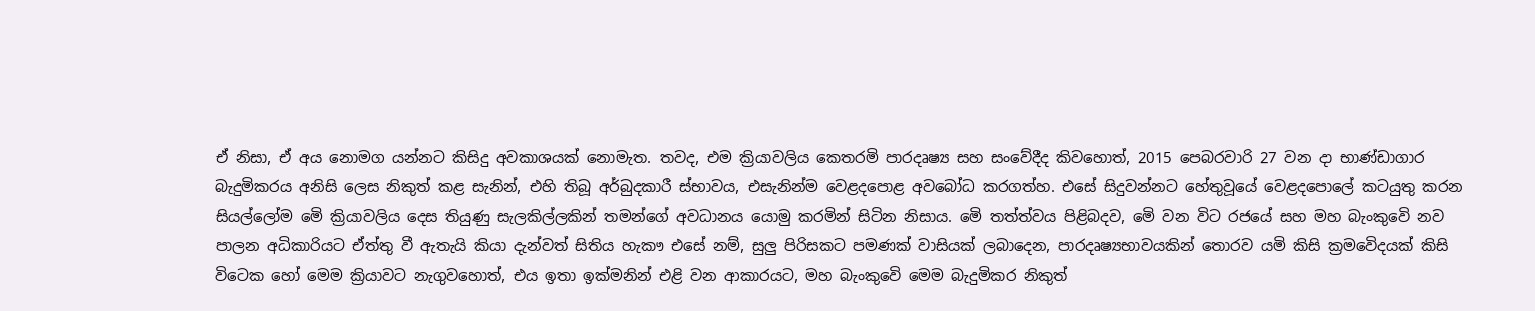ඒ නිසා, ඒ අය නොමග යන්නට කිසිදු අවකාශයක් නොමැත. තවද, එම ක්‍රියාවලිය කෙතරමි පාරදෘෂ්‍ය සහ සංවේදීද කිවහොත්, 2015 පෙබරවාරි 27 වන දා භාණ්ඩාගාර බැදුමිකරය අනිසි ලෙස නිකුත් කළ සැනින්, එහි තිබූ අර්බුදකාරී ස්භාවය, එසැනින්ම වෙළදපොළ අවබෝධ කරගත්හ. එසේ සිදුවන්නට හේතුවූයේ වෙළදපොලේ කටයුතු කරන සියල්ලෝම මෙි ක්‍රියාවලිය දෙස තියුණු සැලකිල්ලකින් තමන්ගේ අවධානය යොමු කරමින් සිටින නිසාය. මෙි තත්ත්වය පිළිබදව, මෙි වන විට රජයේ සහ මහ බැංකුවෙි නව පාලන අධිකාරියට ඒත්තු වී ඇතැයි කියා දැන්වත් සිතිය හැකෟ එසේ නම්, සුලු පිරිසකට පමණක් වාසියක් ලබාදෙන, පාරදෘෂ්‍යභාවයකින් තොරව යමි කිසි ක්‍රමවෙිදයක් කිසි විටෙක හෝ මෙම ක්‍රියාවට නැගුවහොත්, එය ඉතා ඉක්මනින් එළි වන ආකාරයට, මහ බැංකුවෙි මෙම බැදුමිකර නිකුත්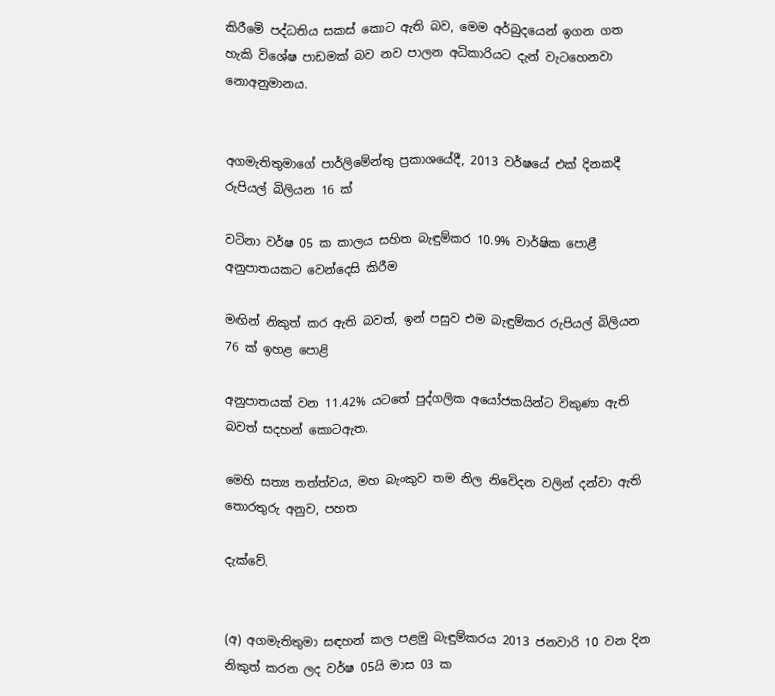කිරීමෙි පද්ධතිය සකස් කොට ඇති බව, මෙම අර්බුදයෙන් ඉගන ගත හැකි විශේෂ පාඩමක් බව නව පාලන අධිකාරියට දැන් වැටහෙනවා නොඅනුමානය.


අගමැතිතුමාගේ පාර්ලිමේන්තු ප්‍රකාශයේදී, 2013 වර්ෂයේ එක් දිනකදී රුපියල් බිලියන 16 ක්

වටිනා වර්ෂ 05 ක කාලය සහිත බැඳුම්කර 10.9% වාර්ෂික පොළී අනුපාතයකට වෙන්දෙසි කිරීම

මඟින් නිකුත් කර ඇති බවත්, ඉන් පසුව එම බැඳුම්කර රුපියල් බිලියන 76 ක් ඉහළ පොළි

අනුපාතයක් වන 11.42% යටතේ පුද්ගලික අයෝජකයින්ට විකුණා ඇති බවත් සදහන් කොටඇත.

මෙහි සත්‍ය තත්ත්වය, මහ බැංකුව තම නිල නිවෙිදන වලින් දන්වා ඇති තොරතුරු අනුව, පහත

දැක්වේ.


(අ) අගමැතිතුමා සඳහන් කල පළමු බැඳුම්කරය 2013 ජනවාරි 10 වන දින නිකුත් කරන ලද වර්ෂ 05යි මාස 03 ක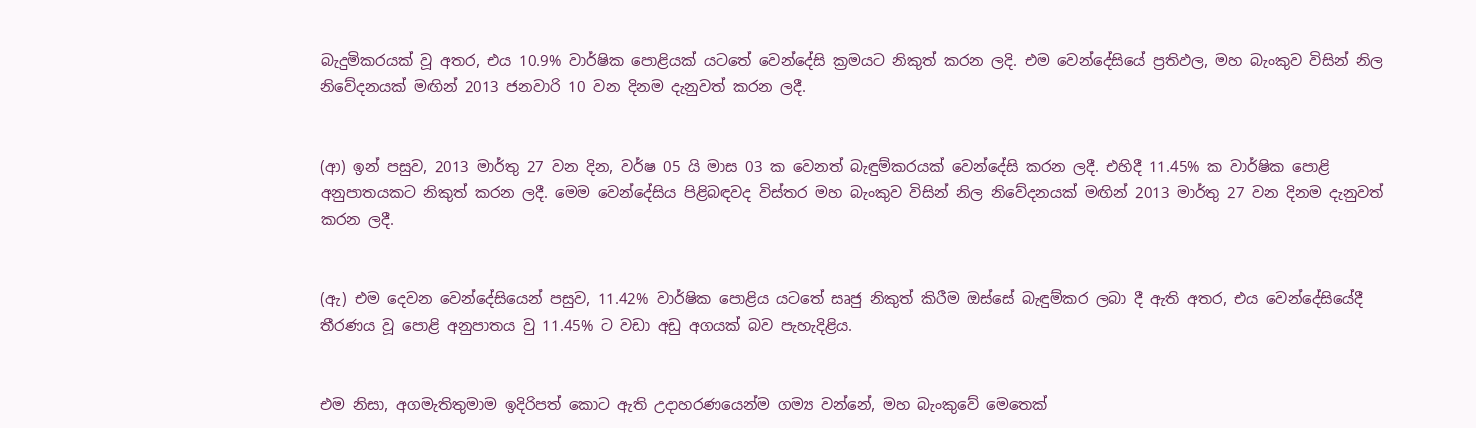බැදුමිකරයක් වූ අතර, එය 10.9% වාර්ෂික පොළියක් යටතේ වෙන්දේසි ක්‍රමයට නිකුත් කරන ලදි. එම වෙන්දේසියේ ප්‍රතිඵල, මහ බැංකුව විසින් නිල නිවේදනයක් මඟින් 2013 ජනවාරි 10 වන දිනම දැනුවත් කරන ලදී.


(ආ) ඉන් පසුව, 2013 මාර්තු 27 වන දින, වර්ෂ 05 යි මාස 03 ක වෙනත් බැඳුම්කරයක් වෙන්දේසි කරන ලදී. එහිදී 11.45% ක වාර්ෂික පොළි අනුපාතයකට නිකුත් කරන ලදී. මෙම වෙන්දේසිය පිළිබඳවද විස්තර මහ බැංකුව විසින් නිල නිවේදනයක් මඟින් 2013 මාර්තු 27 වන දිනම දැනුවත් කරන ලදී.


(ඇ) එම දෙවන වෙන්දේසියෙන් පසුව, 11.42% වාර්ෂික පොළිය යටතේ සෘජු නිකුත් කිරීම ඔස්සේ බැඳුම්කර ලබා දී ඇති අතර, එය වෙන්දේසියේදී තීරණය වූ පොළි අනුපාතය වු 11.45% ට වඩා අඩු අගයක් බව පැහැදිළිය.


එම නිසා, අගමැතිතුමාම ඉදිරිපත් කොට ඇති උදාහරණයෙන්ම ගම්‍ය වන්නේ, මහ බැංකුවේ මෙතෙක්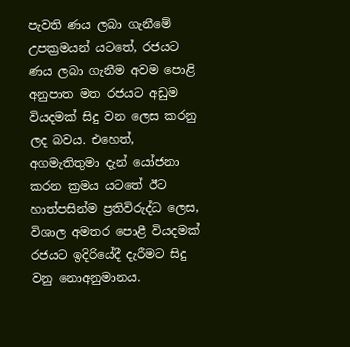පැවති ණය ලබා ගැනීමේ උපක්‍රමයන් යටතේ, රජයට ණය ලබා ගැනීම අවම පොළි අනුපාත මත රජයට අඩුම වියදමක් සිදු වන ලෙස කරනු ලද බවය. එහෙත්, අගමැතිතුමා දැන් යෝජනා කරන ක්‍රමය යටතේ ඊට හාත්පසින්ම ප්‍රතිවිරුද්ධ ලෙස, විශාල අමතර පොළී වියදමක් රජයට ඉදිරියේදී දැරීමට සිදු වනු නොඅනුමානය.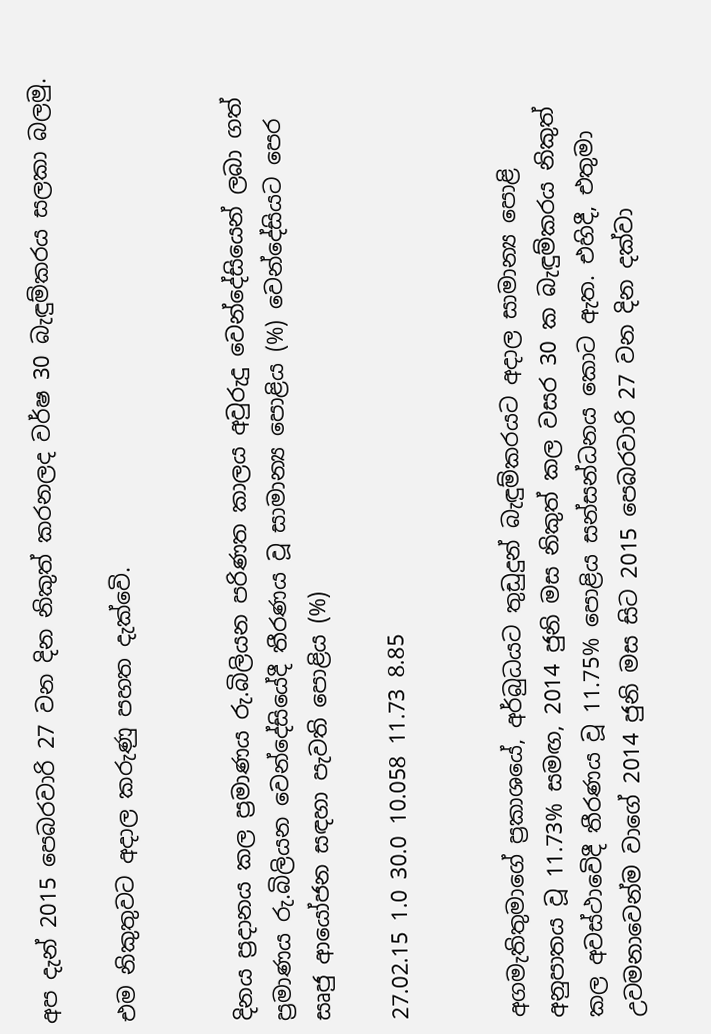අප දැන් 2015 පෙබරවාරි 27 වන දින නිකුත් කරනලද වර්ෂ 30 බැඳුම්කරය සලකා බලමු.

එම නිකුතුවට අදාල කරුණු පහත දැක්වෙි.


දිනය ප්‍රදානය කල ප්‍රමාණය රු.බිලියන පරිණත කාලය අවුරුදු වෙන්දේසියෙන් ලබා ගත් ප්‍රමාණය රු.බිලියන වෙන්දේසියේදී තීරණය වූ සාමාන්‍ය පොළිය (%) වෙන්දේසියට පෙර සෘජු ආයෝජන සඳහා පැවති පොළිය (%)

27.02.15 1.0 30.0 10.058 11.73 8.85


අගමැතිතුමාගේ ප්‍රකාශයේ, අර්බුධයට තුඩුදුන් බැඳුම්කරයට අදාල සාමාන්‍ය පොළි අනුපාතය වූ 11.73% සමඟ, 2014 ජුනි මස නිකුත් කල වසර 30 ක බැඳුම්කරය නිකුත් කල අවස්ථාවෙිදී තීරණය වූ 11.75% පොළිය සන්සන්ධනය කොට ඇත. එහිදී, එතුමා උවමනාවෙන්ම වාගේ 2014 ජුනි මස සිට 2015 පෙබරවාරි 27 වන දින දක්වා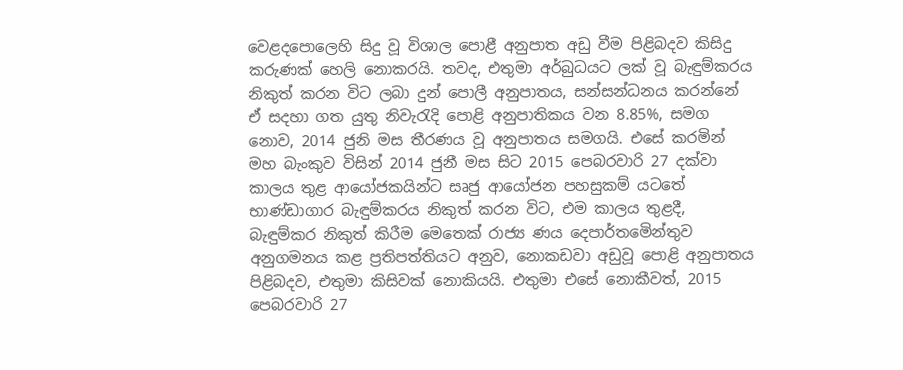වෙළදපොලෙහි සිදු වූ විශාල පොළී අනුපාත අඩු වීම පිළිබදව කිසිදු කරුණක් හෙලි නොකරයි. තවද, එතුමා අර්බුධයට ලක් වූ බැඳුම්කරය නිකුත් කරන විට ලබා දුන් පොලී අනුපාතය, සන්සන්ධනය කරන්නේ ඒ සදහා ගත යුතු නිවැරැදි පොළි අනුපාතිකය වන 8.85%, සමග නොව, 2014 ජුනි මස තීරණය වූ අනුපාතය සමගයි. එසේ කරමින් මහ බැංකුව විසින් 2014 ජුනී මස සිට 2015 පෙබරවාරි 27 දක්වා කාලය තුළ ආයෝජකයින්ට සෘජු ආයෝජන පහසුකම් යටතේ භාණ්ඩාගාර බැඳුම්කරය නිකුත් කරන විට, එම කාලය තුළදී, බැඳුම්කර නිකුත් කිරීම මෙතෙක් රාජ්‍ය ණය දෙපාර්තමෙින්තුව අනුගමනය කළ ප්‍රතිපත්තියට අනුව, නොකඩවා අඩුවූ පොළි අනුපාතය පිළිබදව, එතුමා කිසිවක් නොකියයි. එතුමා එසේ නොකීවත්, 2015 පෙබරවාරි 27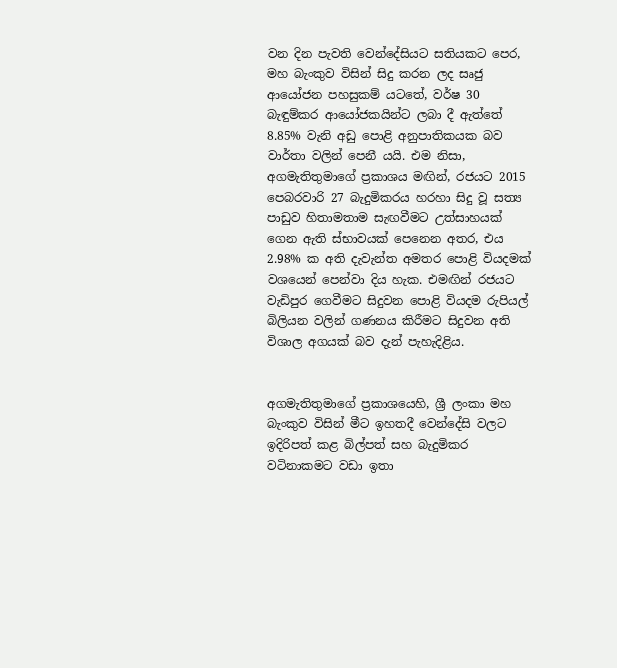වන දින පැවති වෙන්දේසියට සතියකට පෙර, මහ බැංකුව විසින් සිදු කරන ලද සෘජු ආයෝජන පහසුකම් යටතේ, වර්ෂ 30 බැඳුම්කර ආයෝජකයින්ට ලබා දී ඇත්තේ 8.85% වැනි අඩු පොළි අනුපාතිකයක බව වාර්තා වලින් පෙනී යයි. එම නිසා, අගමැතිතුමාගේ ප්‍රකාශය මඟින්, රජයට 2015 පෙබරවාරි 27 බැදුමිකරය හරහා සිදු වූ සත්‍ය පාඩුව හිතාමතාම සැඟවීමට උත්සාහයක් ගෙන ඇති ස්භාවයක් පෙනෙන අතර, එය 2.98% ක අති දැවැන්ත අමතර පොළි වියදමක් වශයෙන් පෙන්වා දිය හැක. එමඟින් රජයට වැඩිපුර ගෙවීමට සිදුවන පොළි වියදම රුපියල් බිලියන වලින් ගණනය කිරීමට සිදුවන අති විශාල අගයක් බව දැන් පැහැදිළිය.


අගමැතිතුමාගේ ප්‍රකාශයෙහි, ශ්‍රී ලංකා මහ බැංකුව විසින් මීට ඉහතදී වෙන්දේසි වලට ඉදිරිපත් කළ බිල්පත් සහ බැදුමිකර වටිනාකමට වඩා ඉතා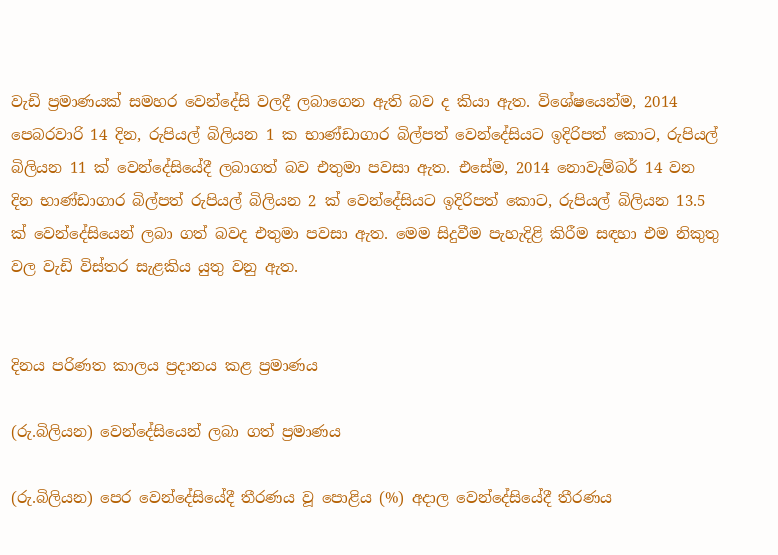වැඩි ප්‍රමාණයක් සමහර වෙන්දේසි වලදී ලබාගෙන ඇති බව ද කියා ඇත. විශේෂයෙන්ම, 2014 පෙබරවාරි 14 දින, රුපියල් බිලියන 1 ක භාණ්ඩාගාර බිල්පත් වෙන්දේසියට ඉදිරිපත් කොට, රුපියල් බිලියන 11 ක් වෙන්දේසියේදී ලබාගත් බව එතුමා පවසා ඇත. එසේම, 2014 නොවැම්බර් 14 වන දින භාණ්ඩාගාර බිල්පත් රුපියල් බිලියන 2 ක් වෙන්දේසියට ඉදිරිපත් කොට, රුපියල් බිලියන 13.5 ක් වෙන්දේසියෙන් ලබා ගත් බවද එතුමා පවසා ඇත. මෙම සිදුවීම පැහැදිළි කිරීම සඳහා එම නිකුතු වල වැඩි විස්තර සැළකිය යුතු වනු ඇත.


දිනය පරිණත කාලය ප්‍රදානය කළ ප්‍රමාණය

(රු.බිලියන) වෙන්දේසියෙන් ලබා ගත් ප්‍රමාණය

(රු.බිලියන) පෙර වෙන්දේසියේදී තීරණය වූ පොළිය (%) අදාල වෙන්දේසියේදී තීරණය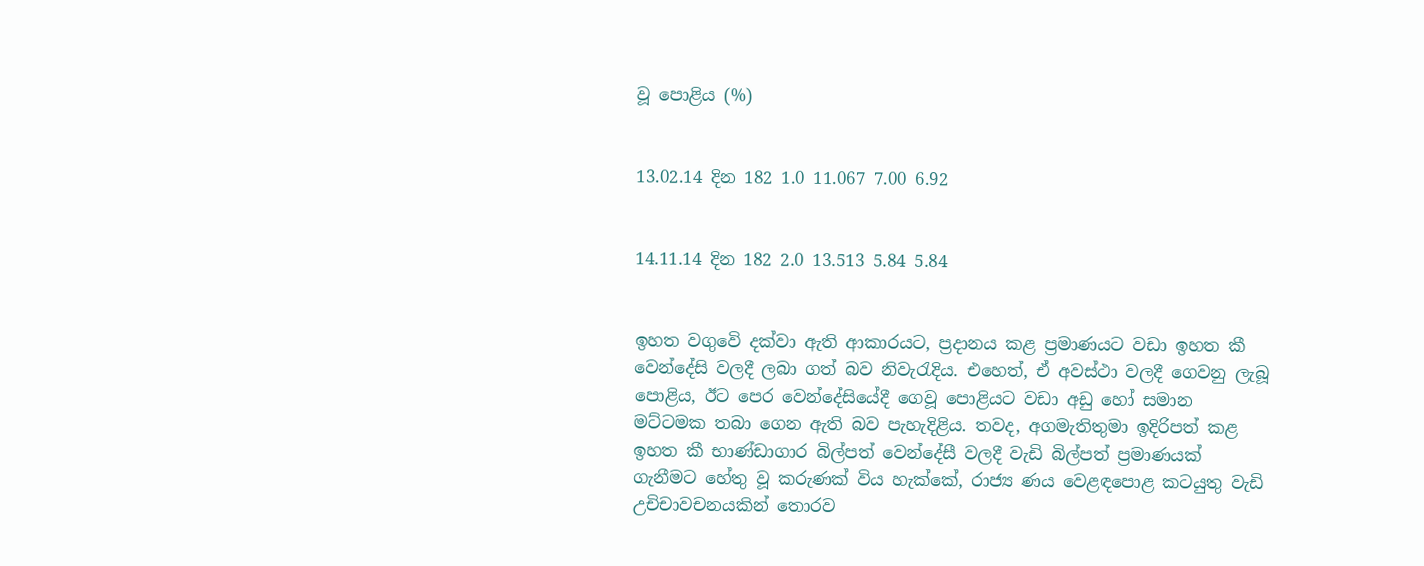වූ පොළිය (%)


13.02.14 දින 182 1.0 11.067 7.00 6.92


14.11.14 දින 182 2.0 13.513 5.84 5.84


ඉහත වගුවෙි දක්වා ඇති ආකාරයට, ප්‍රදානය කළ ප්‍රමාණයට වඩා ඉහත කී වෙන්දේසි වලදී ලබා ගත් බව නිවැරැදිය. එහෙත්, ඒ අවස්ථා වලදී ගෙවනු ලැබූ පොළිය, ඊට පෙර වෙන්දේසියේදී ගෙවූ පොළියට වඩා අඩු හෝ සමාන මට්ටමක තබා ගෙන ඇති බව පැහැදිළිය. තවද, අගමැතිතුමා ඉදිරිපත් කළ ඉහත කී භාණ්ඩාගාර බිල්පත් වෙන්දේසී වලදී වැඩි බිල්පත් ප්‍රමාණයක් ගැනීමට හේතු වූ කරුණක් විය හැක්කේ, රාජ්‍ය ණය වෙළඳපොළ කටයුතු වැඩි උචිචාවචනයකින් තොරව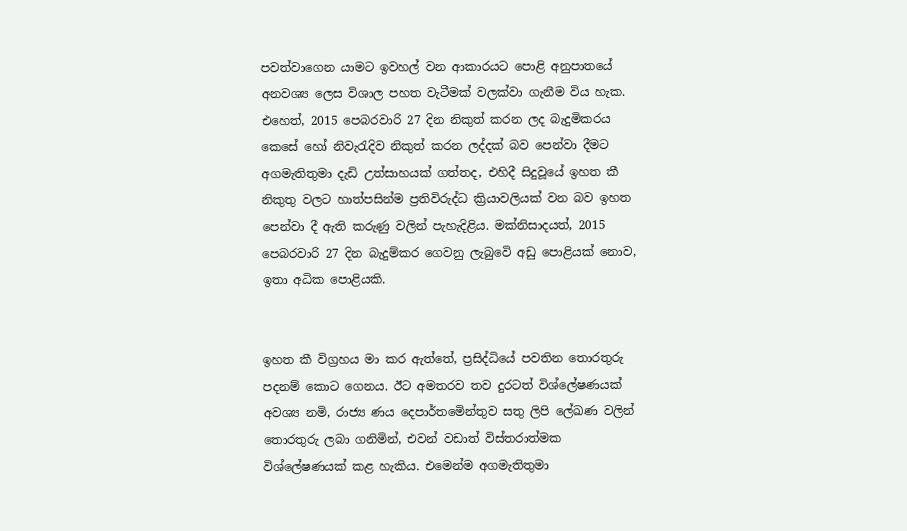පවත්වාගෙන යාමට ඉවහල් වන ආකාරයට පොළි අනුපාතයේ අනවශ්‍ය ලෙස විශාල පහත වැටීමක් වලක්වා ගැනීම විය හැක. එහෙත්, 2015 පෙබරවාරි 27 දින නිකුත් කරන ලද බැදුමිකරය කෙසේ හෝ නිවැරැදිව නිකුත් කරන ලද්දක් බව පෙන්වා දීමට අගමැතිතුමා දැඩි උත්සාහයක් ගත්තද, එහිදී සිදුවූයේ ඉහත කී නිකුතු වලට හාත්පසින්ම ප්‍රතිවිරුද්ධ ක්‍රියාවලියක් වන බව ඉහත පෙන්වා දී ඇති කරුණු වලින් පැහැදිළිය. මක්නිසාදයත්, 2015 පෙබරවාරි 27 දින බැදුම්කර ගෙවනු ලැබුවෙි අඩු පොළියක් නොව, ඉතා අධික පොළියකි.


ඉහත කී විග්‍රහය මා කර ඇත්තේ, ප්‍රසිද්ධියේ පවතින තොරතුරු පදනම් කොට ගෙනය. ඊට අමතරව තව දුරටත් විශ්ලේෂණයක් අවශ්‍ය නමි, රාජ්‍ය ණය දෙපාර්තමෙින්තුව සතු ලිපි ලේඛණ වලින් තොරතුරු ලබා ගනිමින්, එවන් වඩාත් විස්තරාත්මක විශ්ලේෂණයක් කළ හැකිය. එමෙන්ම අගමැතිතුමා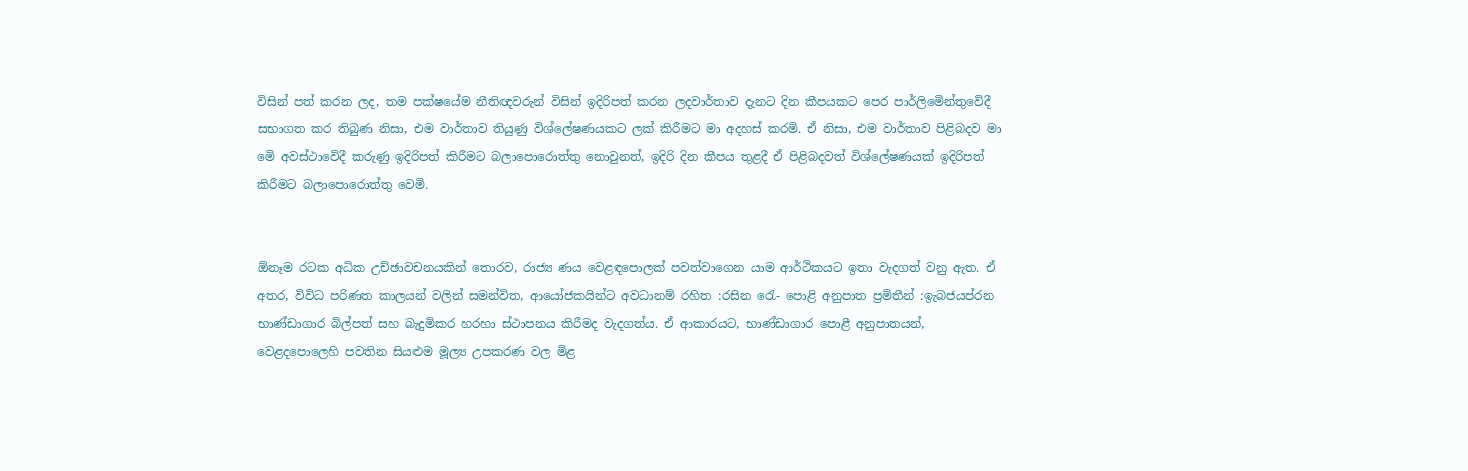විසින් පත් කරන ලද, තම පක්ෂයේම නීතිඥවරුන් විසින් ඉදිරිපත් කරන ලදවාර්තාව දැනට දින කීපයකට පෙර පාර්ලිමෙින්තුවෙිදී සභාගත කර තිබුණ නිසා, එම වාර්තාව තියුණු විශ්ලේෂණයකට ලක් කිරීමට මා අදහස් කරමි. ඒ නිසා, එම වාර්තාව පිළිබදව මා මෙි අවස්ථාවෙිදී කරුණු ඉදිරිපත් කිරීමට බලාපොරොත්තු නොවුනත්, ඉදිරි දින කීපය තුළදී ඒ පිළිබදවත් විශ්ලේෂණයක් ඉදිරිපත් කිරීමට බලාපොරොත්තු වෙමි.


ඕනෑම රටක අධික උච්ඡාවචනයකින් තොරව, රාජ්‍ය ණය වෙළඳපොලක් පවත්වාගෙන යාම ආර්ථිකයට ඉතා වැදගත් වනු ඇත. ඒ අතර, විවිධ පරිණත කාලයන් වලින් සමන්විත, ආයෝජකයින්ට අවධානම් රහිත :රසින රෙැ- පොළි අනුපාත ප්‍රමිතීන් :ඉැබජයප්රන භාණ්ඩාගාර බිල්පත් සහ බැදුමිකර හරහා ස්ථාපනය කිරීමද වැදගත්ය. ඒ ආකාරයට, භාණ්ඩාගාර පොළී අනුපාතයන්, වෙළදපොලෙහි පවතින සියළුම මූල්‍ය උපකරණ වල මිළ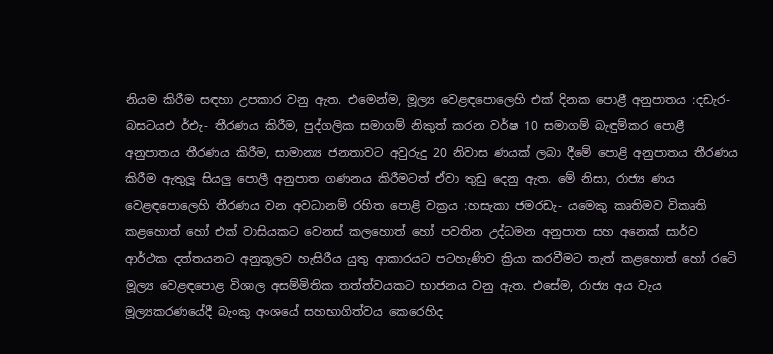නියම කිරීම සඳහා උපකාර වනු ඇත. එමෙන්ම, මූල්‍ය වෙළඳපොලෙහි එක් දිනක පොළී අනුපාතය :දඩැර-බසටයඑ ර්එැ- තීරණය කිරීම, පුද්ගලික සමාගම් නිකුත් කරන වර්ෂ 10 සමාගම් බැඳුම්කර පොළී අනුපාතය තීරණය කිරීම, සාමාන්‍ය ජනතාවට අවුරුදු 20 නිවාස ණයක් ලබා දීමේ පොළි අනුපාතය තීරණය කිරීම ඇතුලූ සියලු පොලී අනුපාත ගණනය කිරීමටත් ඒවා තුඩු දෙනු ඇත. මේ නිසා, රාජ්‍ය ණය වෙළඳපොලෙහි තීරණය වන අවධානම් රහිත පොළි වක්‍රය :හසැකා ජමරඩැ- යමෙකු කෘතිමව විකෘති කළහොත් හෝ එක් වාසියකට වෙනස් කලහොත් හෝ පවතින උද්ධමන අනුපාත සහ අනෙක් සාර්ව ආර්ථක දත්තයනට අනුකූලව හැසිරීය යුතු ආකාරයට පටහැණිව ක්‍රියා කරවීමට තැත් කළහොත් හෝ රටෙි මූල්‍ය වෙළඳපොළ විශාල අසම්මිතික තත්ත්වයකට භාජනය වනු ඇත. එසේම, රාජ්‍ය අය වැය මූල්‍යකරණයේදී බැංකු අංශයේ සහභාගිත්වය කෙරෙහිද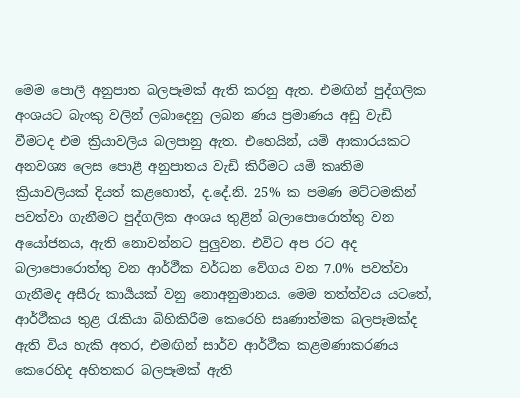මෙම පොලී අනුපාත බලපෑමක් ඇති කරනු ඇත. එමඟින් පුද්ගලික අංශයට බැංකු වලින් ලබාදෙනු ලබන ණය ප්‍රමාණය අඩු වැඩි වීමටද එම ක්‍රියාවලිය බලපානු ඇත. එහෙයින්, යමි ආකාරයකට අනවශ්‍ය ලෙස පොළී අනුපාතය වැඩි කිරීමට යමි කෘතිම ක්‍රියාවලියක් දියත් කළහොත්, ද.දේ.නි. 25% ක පමණ මට්ටමකින් පවත්වා ගැනීමට පුද්ගලික අංශය තුළින් බලාපොරොත්තු වන අයෝජනය, ඇති නොවන්නට පුලුවන. එවිට අප රට අද බලාපොරොත්තු වන ආර්ථීක වර්ධන වේගය වන 7.0% පවත්වා ගැනීමද අසීරු කාර්‍යයක් වනු නොඅනුමානය. මෙම තත්ත්වය යටතේ, ආර්ථීකය තුළ රැකියා බිහිකිරීම කෙරෙහි සෘණාත්මක බලපෑමක්ද ඇති විය හැකි අතර, එමඟින් සාර්ව ආර්ථීක කළමණාකරණය කෙරෙහිද අහිතකර බලපෑමක් ඇති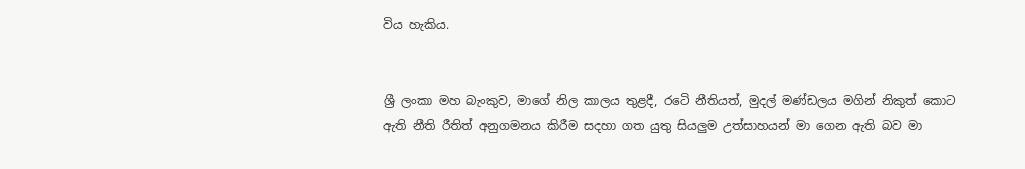විය හැකිය.


ශ්‍රී ලංකා මහ බැංකුව, මාගේ නිල කාලය තුළදී, රටෙි නීතියත්, මුදල් මණ්ඩලය මගින් නිකුත් කොට ඇති නීති රීතිත් අනුගමනය කිරීම සදහා ගත යුතු සියලුම උත්සාහයන් මා ගෙන ඇති බව මා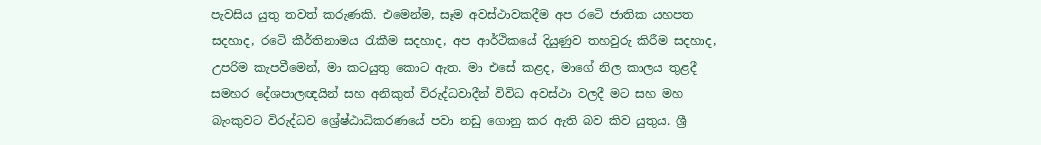පැවසිය යුතු තවත් කරුණකි. එමෙන්ම, සෑම අවස්ථාවකදීම අප රටෙි ජාතික යහපත සදහාද, රටෙි කීර්තිනාමය රැකීම සදහාද, අප ආර්ථිකයේ දියුණුව තහවුරු කිරීම සදහාද, උපරිම කැපවීමෙන්, මා කටයුතු කොට ඇත. මා එසේ කළද, මාගේ නිල කාලය තුළදී සමහර දේශපාලඥයින් සහ අනිකුත් විරුද්ධවාදීන් විවිධ අවස්ථා වලදී මට සහ මහ බැංකුවට විරුද්ධව ශ්‍රේෂ්ඨාධිකරණයේ පවා නඩු ගොනු කර ඇති බව කිව යුතුය. ශ්‍රී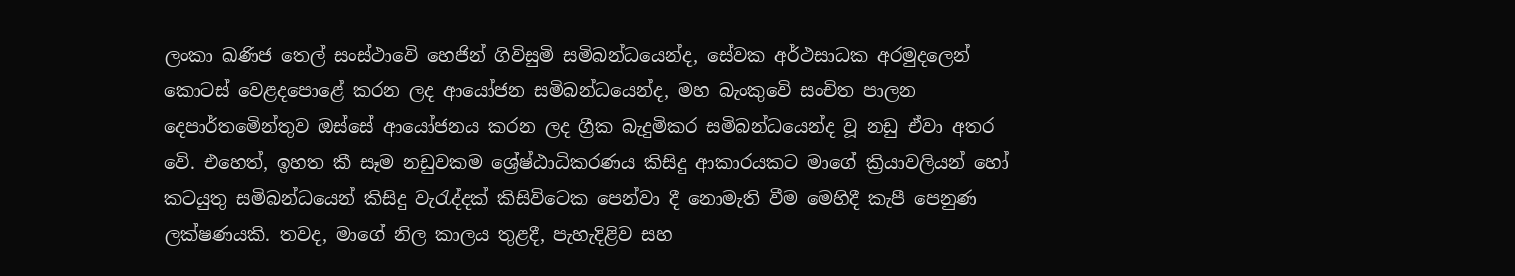ලංකා ඛණිජ තෙල් සංස්ථාවෙි හෙජින් ගිවිසුමි සමිබන්ධයෙන්ද, සේවක අර්ථසාධක අරමුදලෙන් කොටස් වෙළදපොළේ කරන ලද ආයෝජන සමිබන්ධයෙන්ද, මහ බැංකුවෙි සංචිත පාලන දෙපාර්තමෙින්තුව ඔස්සේ ආයෝජනය කරන ලද ග්‍රීක බැදුමිකර සමිබන්ධයෙන්ද වූ නඩු ඒවා අතර වෙි. එහෙත්, ඉහත කී සෑම නඩුවකම ශ්‍රේෂ්ඨාධිකරණය කිසිදු ආකාරයකට මාගේ ක්‍රියාවලියන් හෝ කටයුතු සමිබන්ධයෙන් කිසිදු වැරැද්දක් කිසිවිටෙක පෙන්වා දී නොමැති වීම මෙහිදී කැපී පෙනුණ ලක්ෂණයකි. තවද, මාගේ නිල කාලය තුළදී, පැහැදිළිව සහ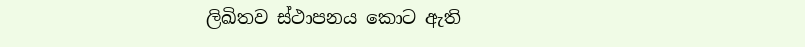ලිඛිතව ස්ථාපනය කොට ඇති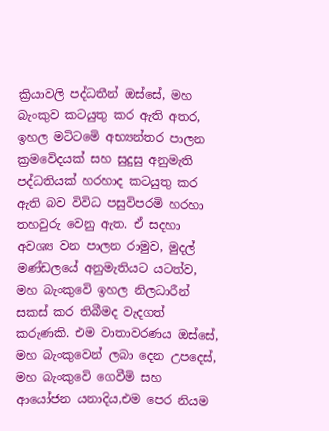ක්‍රියාවලි පද්ධතීන් ඔස්සේ, මහ බැංකුව කටයුතු කර ඇති අතර, ඉහල මටිටමෙි අභ්‍යන්තර පාලන ක්‍රමවෙිදයක් සහ සුදුසු අනුමැති පද්ධතියක් හරහාද කටයුතු කර ඇති බව විවිධ පසුවිපරමි හරහා තහවුරු වෙනු ඇත. ඒ සදහා අවශ්‍ය වන පාලන රාමුව, මුදල් මණ්ඩලයේ අනුමැතියට යටත්ව, මහ බැංකුවෙි ඉහල නිලධාරීන් සකස් කර තිබීමද වැදගත් කරුණකි. එම වාතාවරණය ඔස්සේ, මහ බැංකුවෙන් ලබා දෙන උපදෙස්, මහ බැංකුවෙි ගෙවීමි සහ ආයෝජන යනාදිය,එම පෙර නියම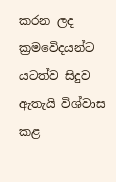කරන ලද ක්‍රමවෙිදයන්ට යටත්ව සිදුව ඇතැයි විශ්වාස කළ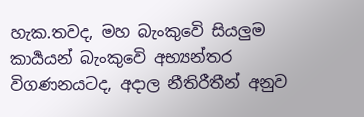හැක.තවද, මහ බැංකුවෙි සියලුම කාර්‍යයන් බැංකුවෙි අභ්‍යන්තර විගණනයටද, අදාල නීතිරීතීන් අනුව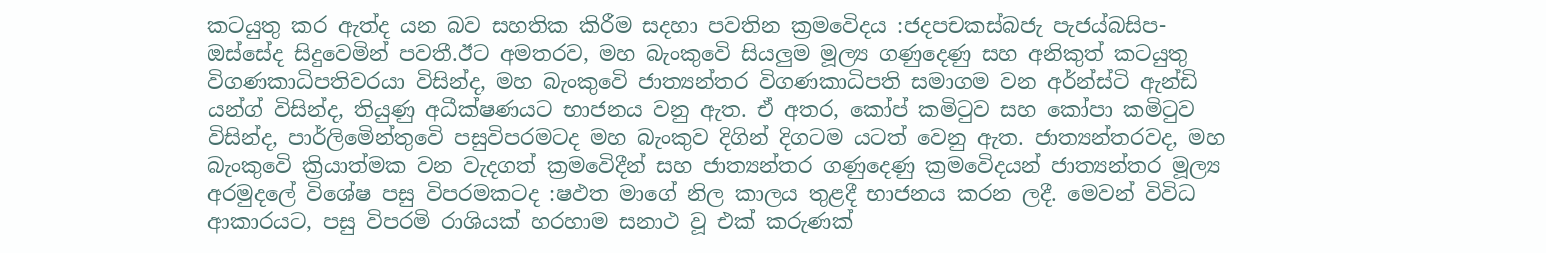කටයුතු කර ඇත්ද යන බව සහතික කිරීම සදහා පවතින ක්‍රමවෙිදය :ජදපචකස්බජැ පැජය්බසිප- ඔස්සේද සිදුවෙමින් පවතී.ඊට අමතරව, මහ බැංකුවෙි සියලුම මූල්‍ය ගණුදෙණු සහ අනිකුත් කටයුතු විගණකාධිපතිවරයා විසින්ද, මහ බැංකුවෙි ජාත්‍යන්තර විගණකාධිපති සමාගම වන අර්න්ස්ටි ඇන්ඩි යන්ග් විසින්ද, තියුණු අධීක්ෂණයට භාජනය වනු ඇත. ඒ අතර, කෝප් කමිටුව සහ කෝපා කමිටුව විසින්ද, පාර්ලිමෙින්තුවෙි පසුවිපරමටද මහ බැංකුව දිගින් දිගටම යටත් වෙනු ඇත. ජාත්‍යන්තරවද, මහ බැංකුවෙි ක්‍රියාත්මක වන වැදගත් ක්‍රමවෙිදීන් සහ ජාත්‍යන්තර ගණුදෙණු ක්‍රමවෙිදයන් ජාත්‍යන්තර මූල්‍ය අරමුදලේ විශේෂ පසු විපරමකටද :ෂඵත‍ මාගේ නිල කාලය තුළදී භාජනය කරන ලදී. මෙවන් විවිධ ආකාරයට, පසු විපරමි රාශියක් හරහාම සනාථ වූ එක් කරුණක්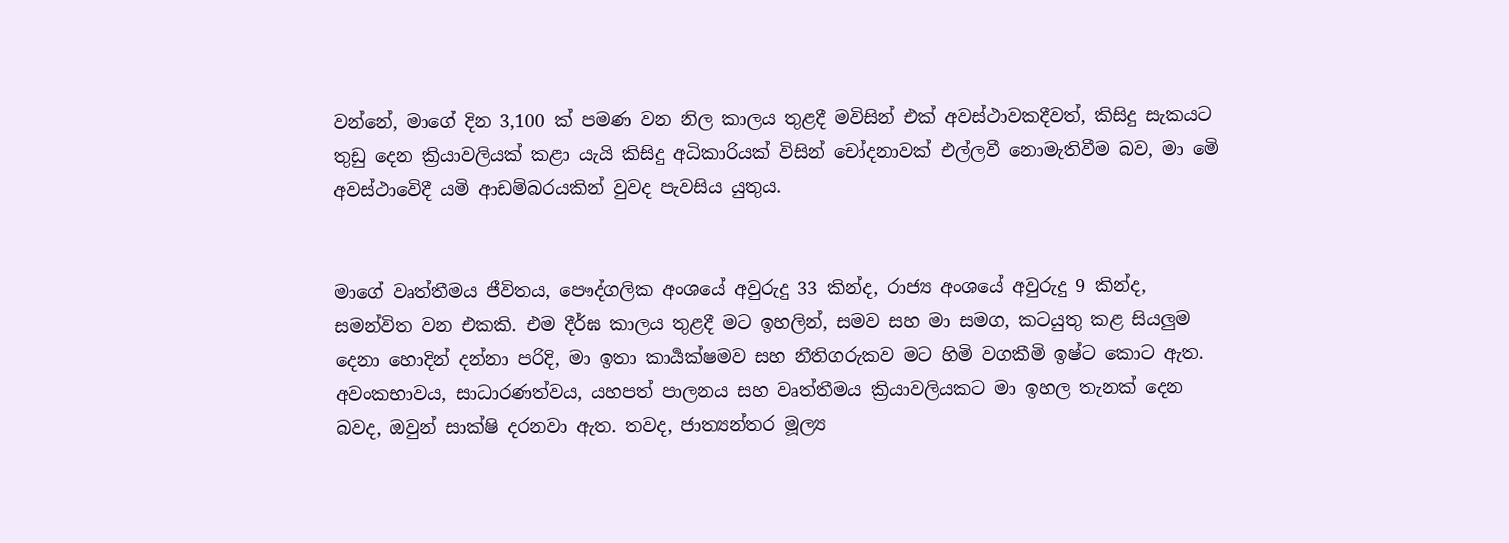වන්නේ, මාගේ දින 3,100 ක් පමණ වන නිල කාලය තුළදී මවිසින් එක් අවස්ථාවකදීවත්, කිසිදු සැකයට තුඩු දෙන ක්‍රියාවලියක් කළා යැයි කිසිදු අධිකාරියක් විසින් චෝදනාවක් එල්ලවී නොමැතිවීම බව, මා මෙි අවස්ථාවෙිදී යමි ආඩම්බරයකින් වුවද පැවසිය යුතුය.


මාගේ වෘත්තීමය ජීවිතය, පෞද්ගලික අංශයේ අවුරුදු 33 කින්ද, රාජ්‍ය අංශයේ අවුරුදු 9 කින්ද, සමන්විත වන එකකි. එම දීර්ඝ කාලය තුළදී මට ඉහලින්, සමව සහ මා සමග, කටයුතු කළ සියලුම දෙනා හොදින් දන්නා පරිදි, මා ඉතා කාර්‍යක්ෂමව සහ නීතිගරුකව මට හිමි වගකීමි ඉෂ්ට කොට ඇත. අවංකභාවය, සාධාරණත්වය, යහපත් පාලනය සහ වෘත්තීමය ක්‍රියාවලියකට මා ඉහල තැනක් දෙන බවද, ඔවුන් සාක්ෂි දරනවා ඇත. තවද, ජාත්‍යන්තර මූල්‍ය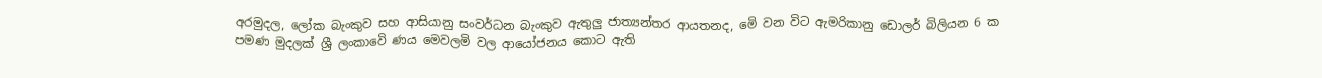අරමුදල, ලෝක බැංකුව සහ ආසියානු සංවර්ධන බැංකුව ඇතුලු ජාත්‍යන්තර ආයතනද, මෙි වන විට ඇමරිකානු ඩොලර් බිලියන 6 ක පමණ මුදලක් ශ්‍රී ලංකාවෙි ණය මෙවලමි වල ආයෝජනය කොට ඇති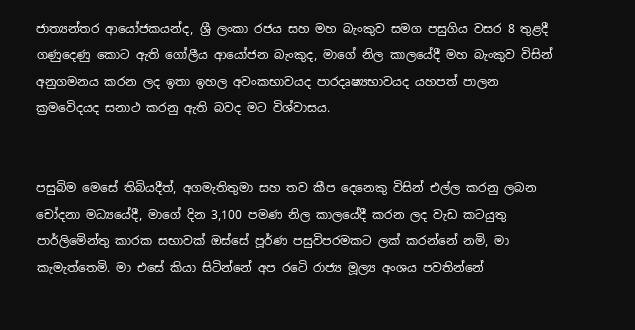ජාත්‍යන්තර ආයෝජකයන්ද, ශ්‍රී ලංකා රජය සහ මහ බැංකුව සමග පසුගිය වසර 8 තුළදී ගණුදෙණු කොට ඇති ගෝලීය ආයෝජන බැංකුද, මාගේ නිල කාලයේදී මහ බැංකුව විසින් අනුගමනය කරන ලද ඉතා ඉහල අවංකභාවයද පාරදෘෂ්‍යභාවයද යහපත් පාලන ක්‍රමවෙිදයද සනාථ කරනු ඇති බවද මට විශ්වාසය.


පසුබිම මෙසේ තිබියදීත්, අගමැතිතුමා සහ තව කීප දෙනෙකු විසින් එල්ල කරනු ලබන චෝදනා මධ්‍යයේදී, මාගේ දින 3,100 පමණ නිල කාලයේදී කරන ලද වැඩ කටයුතු පාර්ලිමෙින්තු කාරක සභාවක් ඔස්සේ පූර්ණ පසුවිපරමකට ලක් කරන්නේ නමි, මා කැමැත්තෙමි. මා එසේ කියා සිටින්නේ අප රටෙි රාජ්‍ය මූල්‍ය අංශය පවතින්නේ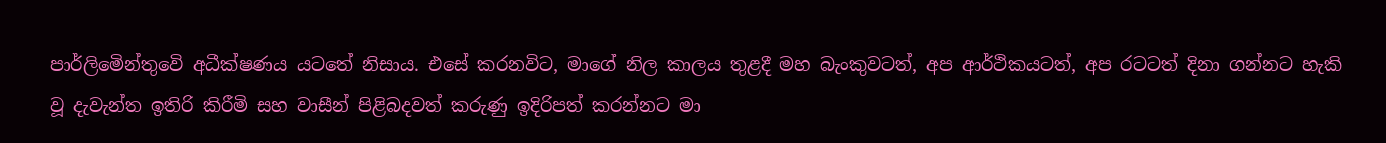පාර්ලිමෙින්තුවෙි අධීක්ෂණය යටතේ නිසාය. එසේ කරනවිට, මාගේ නිල කාලය තුළදී මහ බැංකුවටත්, අප ආර්ථිකයටත්, අප රටටත් දිනා ගන්නට හැකි වූ දැවැන්ත ඉතිරි කිරීමි සහ වාසීන් පිළිබදවත් කරුණු ඉදිරිපත් කරන්නට මා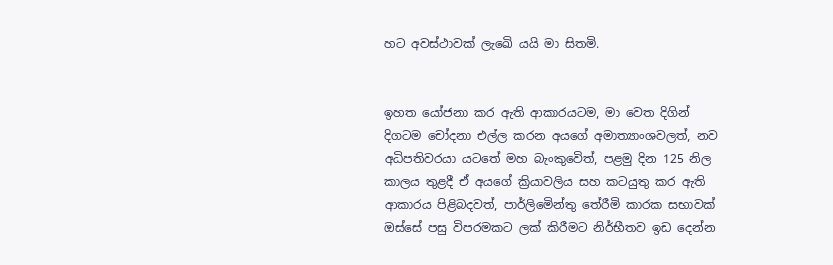හට අවස්ථාවක් ලැඛෙි යයි මා සිතමි.


ඉහත යෝජනා කර ඇති ආකාරයටම, මා වෙත දිගින් දිගටම චෝදනා එල්ල කරන අයගේ අමාත්‍යාංශවලත්, නව අධිපතිවරයා යටතේ මහ බැංකුවෙිත්, පළමු දින 125 නිල කාලය තුළදී ඒ අයගේ ක්‍රියාවලිය සහ කටයුතු කර ඇති ආකාරය පිළිබදවත්, පාර්ලිමෙින්තු තේරීමි කාරක සභාවක් ඔස්සේ පසු විපරමකට ලක් කිරීමට නිර්භීතව ඉඩ දෙන්න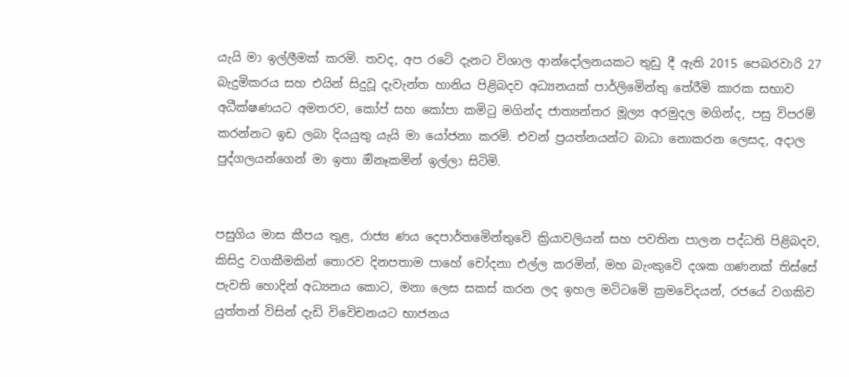යැයි මා ඉල්ලීමක් කරමි. තවද, අප රටෙි දැනට විශාල ආන්දෝලනයකට තුඩු දී ඇති 2015 පෙබරවාරි 27 බැදුමිකරය සහ එයින් සිදුවූ දැවැන්ත හානිය පිළිබදව අධ්‍යනයක් පාර්ලිමෙින්තු තේරීමි කාරක සභාව අධීක්ෂණයට අමතරව, කෝප් සහ කෝපා කමිටු මගින්ද ජාත්‍යන්තර මූල්‍ය අරමුදල මගින්ද, පසු විපරම් කරන්නට ඉඩ ලබා දියයුතු යැයි මා යෝජනා කරමි. එවන් ප්‍රයත්නයන්ට බාධා නොකරන ලෙසද, අදාල පුද්ගලයන්ගෙන් මා ඉතා ඔිනෑකමින් ඉල්ලා සිටිමි.


පසුගිය මාස කීපය තුළ, රාජ්‍ය ණය දෙපාර්තමෙින්තුවෙි ක්‍රියාවලියන් සහ පවතින පාලන පද්ධති පිළිබදව, කිසිදු වගකීමකින් තොරව දිනපතාම පාහේ චෝදනා එල්ල කරමින්, මහ බැංකුවෙි දශක ගණනක් තිස්සේ පැවති හොදින් අධ්‍යනය කොට, මනා ලෙස සකස් කරන ලද ඉහල මටිටමෙි ක්‍රමවෙිදයන්, රජයේ වගකිව යුත්තන් විසින් දැඩි විවෙිචනයට භාජනය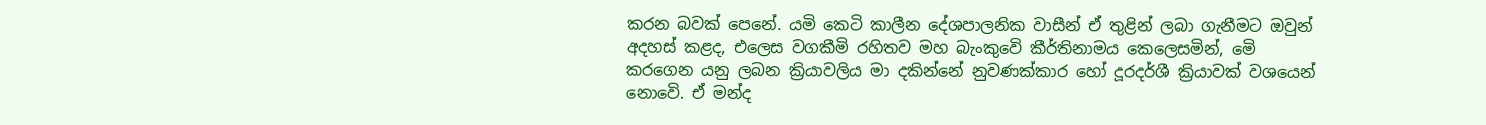කරන බවක් පෙනේ. යමි කෙටි කාලීන දේශපාලනික වාසීන් ඒ තුළින් ලබා ගැනීමට ඔවුන් අදහස් කළද, එලෙස වගකීමි රහිතව මහ බැංකුවෙි කීර්තිනාමය කෙලෙසමින්, මෙි කරගෙන යනු ලබන ක්‍රියාවලිය මා දකින්නේ නුවණක්කාර හෝ දූරදර්ශී ක්‍රියාවක් වශයෙන් නොවෙි. ඒ මන්ද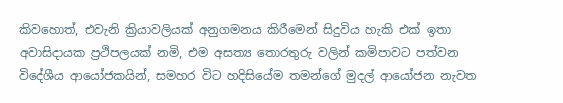කිවහොත්, එවැනි ක්‍රියාවලියක් අනුගමනය කිරීමෙන් සිදුවිය හැකි එක් ඉතා අවාසිදායක ප්‍රථිපලයක් නමි, එම අසත්‍ය තොරතුරු වලින් කමිපාවට පත්වන විදේශීය ආයෝජකයින්, සමහර විට හදිසියේම තමන්ගේ මුදල් ආයෝජන නැවත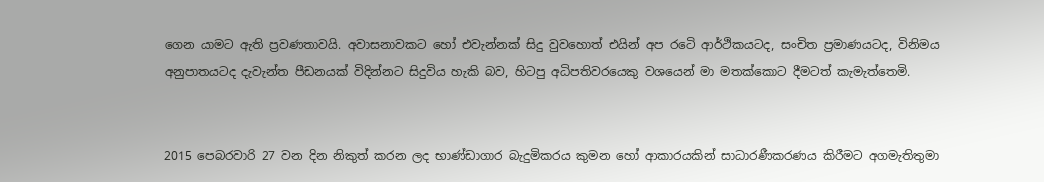ගෙන යාමට ඇති ප්‍රවණතාවයි. අවාසනාවකට හෝ එවැන්නක් සිදු වුවහොත් එයින් අප රටෙි ආර්ථිකයටද, සංචිත ප්‍රමාණයටද, විනිමය අනුපාතයටද දැවැන්ත පීඩනයක් විදින්නට සිදුවිය හැකි බව, හිටපු අධිපතිවරයෙකු වශයෙන් මා මතක්කොට දීමටත් කැමැත්තෙමි.


2015 පෙබරවාරි 27 වන දින නිකුත් කරන ලද භාණ්ඩාගාර බැදුමිකරය කුමන හෝ ආකාරයකින් සාධාරණීකරණය කිරීමට අගමැතිතුමා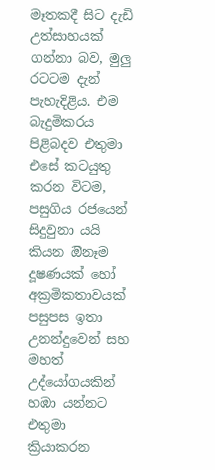මෑතකදී සිට දැඩි උත්සාහයක් ගන්නා බව, මුලු රටටම දැන් පැහැදිළිය. එම බැදුමිකරය පිළිබදව එතුමා එසේ කටයුතු කරන විටම, පසුගිය රජයෙන් සිදුවුනා යයි කියන ඔිනෑම දූෂණයක් හෝ අක්‍රමිකතාවයක් පසුපස ඉතා උනන්දුවෙන් සහ මහත් උද්යෝගයකින් හඹා යන්නට එතුමා ක්‍රියාකරන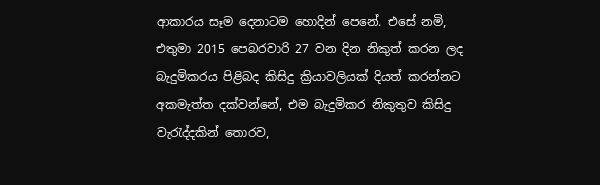ආකාරය සෑම දෙනාටම හොදින් පෙනේ. එසේ නමි, එතුමා 2015 පෙබරවාරි 27 වන දින නිකුත් කරන ලද බැදුමිකරය පිළිබද කිසිදු ක්‍රියාවලියක් දියත් කරන්නට අකමැත්ත දක්වන්නේ, එම බැදුමිකර නිකුතුව කිසිදු වැරැද්දකින් තොරව,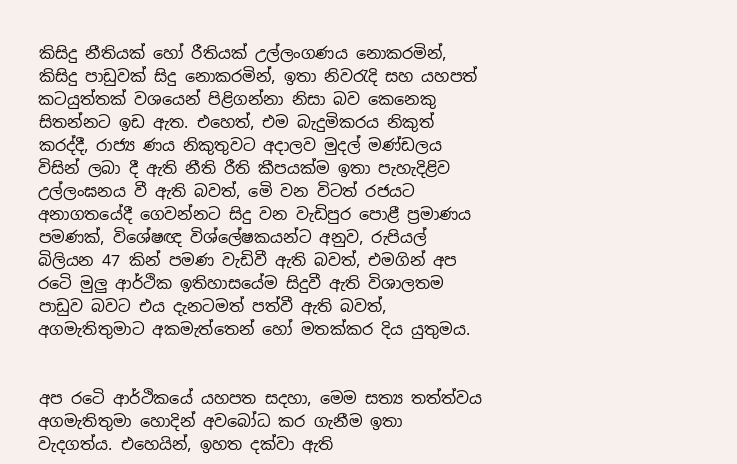කිසිදු නීතියක් හෝ රීතියක් උල්ලංගණය නොකරමින්, කිසිදු පාඩුවක් සිදු නොකරමින්, ඉතා නිවරැදි සහ යහපත් කටයුත්තක් වශයෙන් පිළිගන්නා නිසා බව කෙනෙකු සිතන්නට ඉඩ ඇත. එහෙත්, එම බැදුමිකරය නිකුත් කරද්දී, රාජ්‍ය ණය නිකුතුවට අදාලව මුදල් මණ්ඩලය විසින් ලබා දී ඇති නීති රීති කීපයක්ම ඉතා පැහැදිළිව උල්ලංඝනය වී ඇති බවත්, මෙි වන විටත් රජයට අනාගතයේදී ගෙවන්නට සිදු වන වැඩිපුර පොළී ප්‍රමාණය පමණක්, විශේෂඥ විශ්ලේෂකයන්ට අනුව, රුපියල් බිලියන 47 කින් පමණ වැඩිවී ඇති බවත්, එමගින් අප රටෙි මුලු ආර්ථික ඉතිහාසයේම සිදුවී ඇති විශාලතම පාඩුව බවට එය දැනටමත් පත්වී ඇති බවත්, අගමැතිතුමාට අකමැත්තෙන් හෝ මතක්කර දිය යුතුමය.


අප රටෙි ආර්ථිකයේ යහපත සදහා, මෙම සත්‍ය තත්ත්වය අගමැතිතුමා හොදින් අවබෝධ කර ගැනීම ඉතා වැදගත්ය. එහෙයින්, ඉහත දක්වා ඇති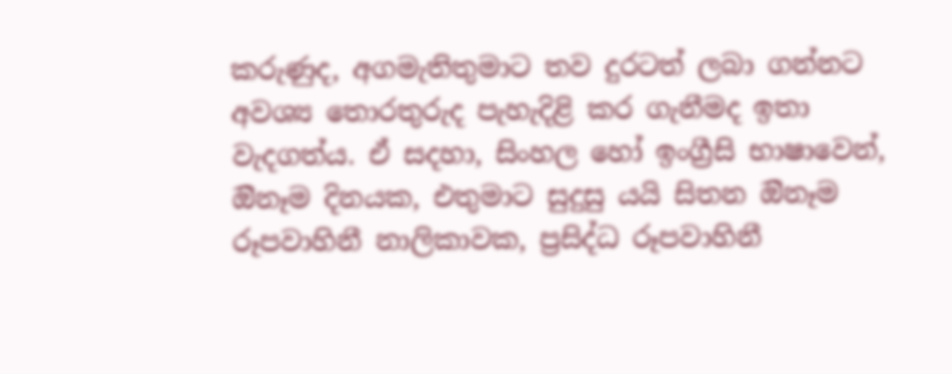කරුණුද, අගමැතිතුමාට තව දුරටත් ලබා ගන්නට අවශ්‍ය තොරතුරුද පැහැදිළි කර ගැනීමද ඉතා වැදගත්ය. ඒ සදහා, සිංහල හෝ ඉංග්‍රීසි භාෂාවෙන්, ඔිනෑම දිනයක, එතුමාට සුදුසු යයි සිතන ඔිනෑම රූපවාහිනී නාලිකාවක, ප්‍රසිද්ධ රූපවාහිනී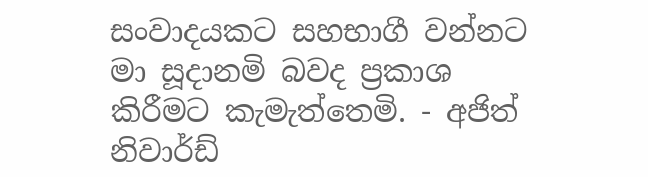සංවාදයකට සහභාගී වන්නට මා සූදානමි බවද ප්‍රකාශ කිරීමට කැමැත්තෙමි. - අජිත් නිවාර්ඩ්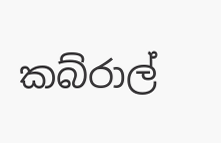කබ්රාල්